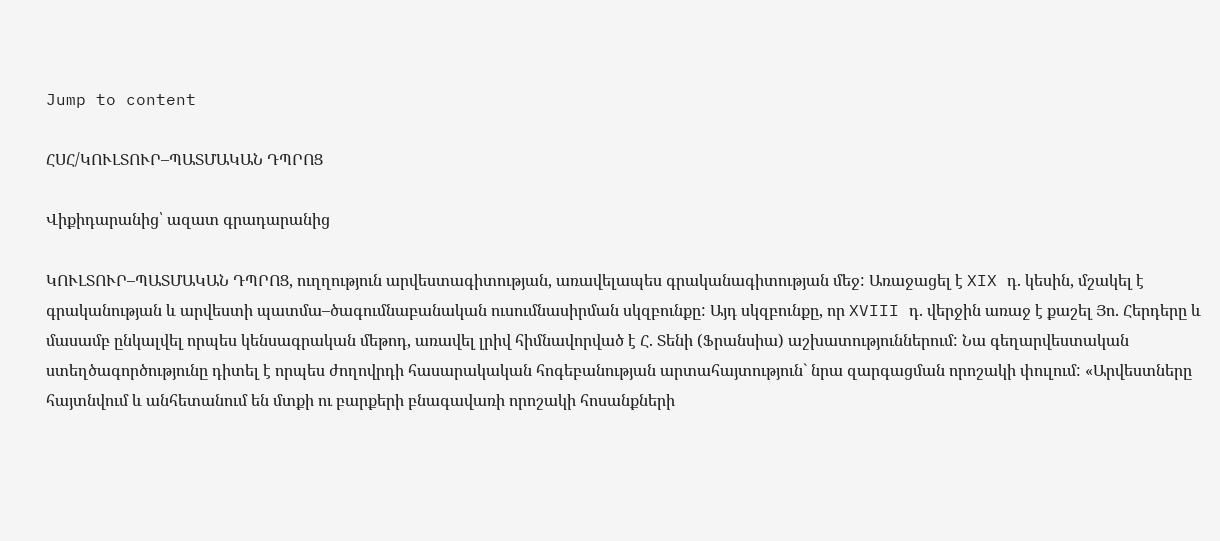Jump to content

ՀՍՀ/ԿՈՒԼՏՈՒՐ–ՊԱՏՄԱԿԱՆ ԴՊՐՈՑ

Վիքիդարանից՝ ազատ գրադարանից

ԿՈՒԼՏՈՒՐ–ՊԱՏՄԱԿԱՆ ԴՊՐՈՑ, ուղղություն արվեստագիտության, առավելապես գրականագիտության մեջ: Առաջացել է XIX դ. կեսին, մշակել է գրականության և արվեստի պատմա–ծագումնաբանական ուսումնասիրման սկզբունքը: Այդ սկզբունքը, որ XVIII դ. վերջին առաջ է քաշել Յո. Հերդերը և մասամբ ընկալվել որպես կենսագրական մեթոդ, առավել լրիվ հիմնավորված է Հ. Տենի (Ֆրանսիա) աշխատություններում: Նա գեղարվեստական ստեղծագործությունը դիտել է որպես ժողովրդի հասարակական հոգեբանության արտահայտություն` նրա զարգացման որոշակի փուլում: «Արվեստները հայտնվում և անհետանում են մտքի ու բարքերի բնագավառի որոշակի հոսանքների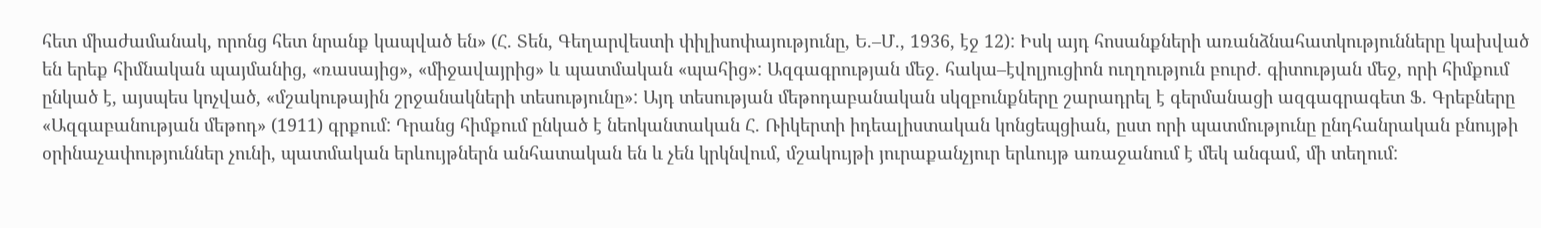հետ միաժամանակ, որոնց հետ նրանք կապված են» (Հ. Տեն, Գեղարվեստի փիլիսոփայությունը, Ե.–Մ., 1936, էջ 12): Իսկ այդ հոսանքների առանձնահատկությունները կախված են երեք հիմնական պայմանից, «ռասայից», «միջավայրից» և պատմական «պահից»: Ազգագրության մեջ. հակա–էվոլյուցիոն ուղղություն բուրժ. գիտության մեջ, որի հիմքում ընկած է, այսպես կոչված, «մշակութային շրջանակների տեսությունը»: Այդ տեսության մեթոդաբանական սկզբունքները շարադրել է գերմանացի ազգագրագետ Ֆ. Գրեբները «Ազգաբանության մեթոդ» (1911) գրքում: Դրանց հիմքում ընկած է նեոկանտական Հ. Ռիկերտի իդեալիստական կոնցեպցիան, ըստ որի պատմությունը ընդհանրական բնույթի օրինաչափություններ չունի, պատմական երևույթներն անհատական են և չեն կրկնվում, մշակույթի յուրաքանչյուր երևույթ առաջանում է մեկ անգամ, մի տեղում: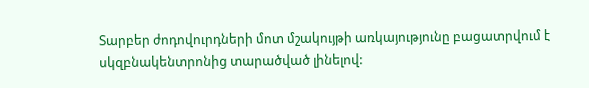Տարբեր ժոդովուրդների մոտ մշակույթի առկայությունը բացատրվում է սկզբնակենտրոնից տարածված լինելով: